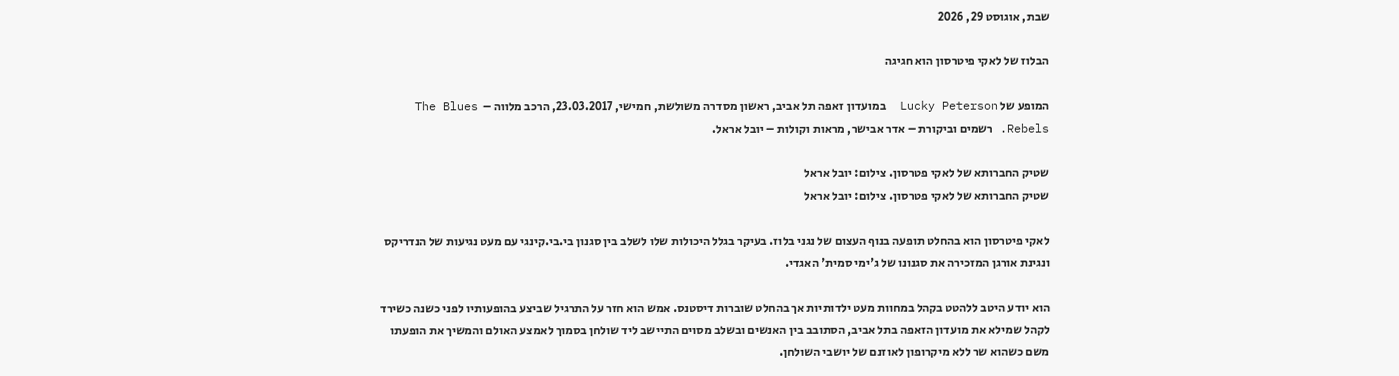שבת, אוגוסט 29, 2026

הבלוז של לאקי פיטרסון הוא חגיגה

המופע של Lucky Peterson  במועדון זאפה תל אביב, ראשון מסדרה משולשת, חמישי, 23.03.2017, הרכב מלווה –  The Blues Rebels. רשמים וביקורת – אדר אבישר, מראות וקולות – יובל אראל.

שטיק החברותא של לאקי פטרסון. צילום: יובל אראל
שטיק החברותא של לאקי פטרסון. צילום: יובל אראל

לאקי פיטרסון הוא בהחלט תופעה בנוף העצום של נגני בלוז. בעיקר בגלל היכולות שלו לשלב בין סגנון בי.בי.קינגי עם מעט נגיעות של הנדריקס ונגינת אורגן המזכירה את סגנונו של ג'ימי סמית' האגדי.

הוא יודע היטב ללהטט בקהל במחוות מעט ילדותיות אך בהחלט שוברות דיסטנס. אמש הוא חזר על התרגיל שביצע בהופעותיו לפני כשנה כשירד לקהל שמילא את מועדון הזאפה בתל אביב, הסתובב בין האנשים ובשלב מסוים התיישב ליד שולחן בסמוך לאמצע האולם והמשיך את הופעתו משם כשהוא שר ללא מיקרופון לאוזנם של יושבי השולחן.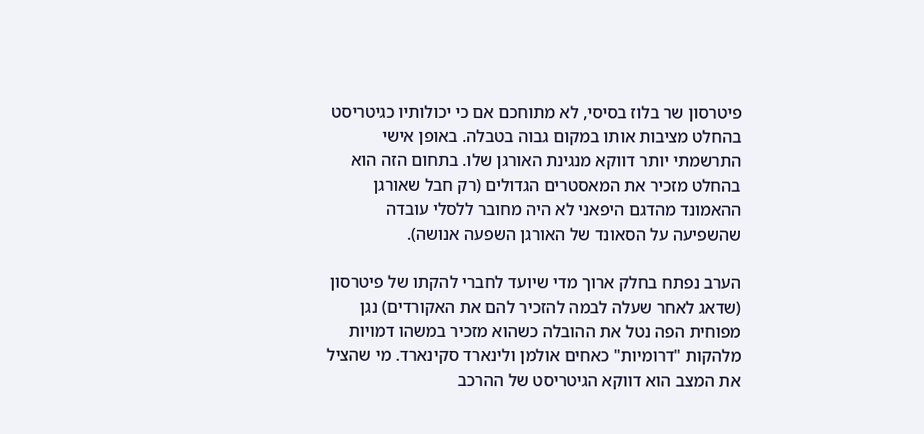פיטרסון שר בלוז בסיסי, לא מתוחכם אם כי יכולותיו כגיטריסט בהחלט מציבות אותו במקום גבוה בטבלה. באופן אישי התרשמתי יותר דווקא מנגינת האורגן שלו. בתחום הזה הוא בהחלט מזכיר את המאסטרים הגדולים (רק חבל שאורגן ההאמונד מהדגם היפאני לא היה מחובר ללסלי עובדה שהשפיעה על הסאונד של האורגן השפעה אנושה).

הערב נפתח בחלק ארוך מדי שיועד לחברי להקתו של פיטרסון (שדאג לאחר שעלה לבמה להזכיר להם את האקורדים) נגן מפוחית הפה נטל את ההובלה כשהוא מזכיר במשהו דמויות מלהקות "דרומיות" כאחים אולמן ולינארד סקינארד. מי שהציל את המצב הוא דווקא הגיטריסט של ההרכב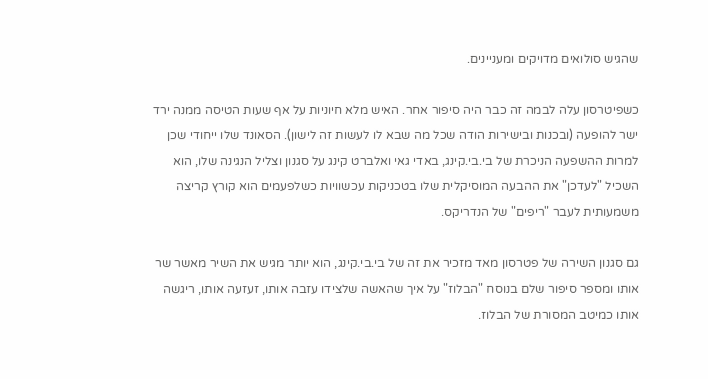שהגיש סולואים מדויקים ומעניינים.

כשפיטרסון עלה לבמה זה כבר היה סיפור אחר. האיש מלא חיוניות על אף שעות הטיסה ממנה ירד ישר להופעה (ובכנות ובישירות הודה שכל מה שבא לו לעשות זה לישון). הסאונד שלו ייחודי שכן למרות ההשפעה הניכרת של בי.בי.קינג, באדי גאי ואלברט קינג על סגנון וצליל הנגינה שלו, הוא השכיל "לעדכן" את ההבעה המוסיקלית שלו בטכניקות עכשוויות כשלפעמים הוא קורץ קריצה משמעותית לעבר "ריפים" של הנדריקס.

גם סגנון השירה של פטרסון מאד מזכיר את זה של בי.בי.קינג, הוא יותר מגיש את השיר מאשר שר אותו ומספר סיפור שלם בנוסח "הבלוז" על איך שהאשה שלצידו עזבה אותו, זעזעה אותו, ריגשה אותו כמיטב המסורת של הבלוז.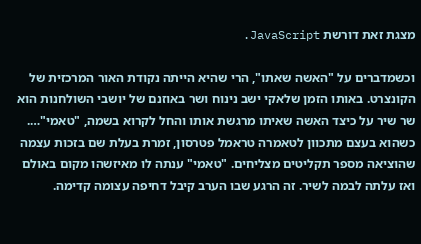מצגת זאת דורשת JavaScript.

וכשמדברים על "האשה שאתו", הרי שהיא הייתה נקודת האור המרכזית של הקונצרט. באותו הזמן שלאקי ישב נינוח ושר באוזנם של יושבי השולחנות הוא שר שיר על כיצד האשה שאיתו מרגשת אותו והחל לקרוא בשמה, "טאמי"…. כשהוא בעצם מתכוון לטאמרה טראמל פטרסון, זמרת בעלת שם בזכות עצמה שהוציאה מספר תקליטים מצליחים. "טאמי" ענתה לו מאיזשהו מקום באולם ואז עלתה לבמה לשיר. זה הרגע שבו הערב קיבל דחיפה עצומה קדימה.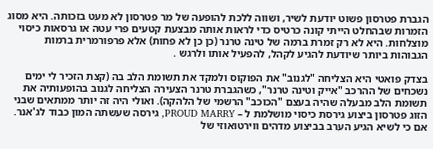הגברת פטרסון פשוט יודעת לשיר, ושווה ללכת להופעה של מר פטרסון לא מעט בזכותה. היא מסוג הזמרות שבהחלט הייתי קונה כרטיס כדי לראות אותה מבצעת קטעים פרי עטה או גרסאות כיסוי מוצלחות. היא לא רק זמרת ברמה של טינה טרנר (כן כן לא פחות) אלא פרפורמרית ברמות הגבוהות ביותר שיודעת להגיע לקהל, להפעיל אותו ולרגש .

בצדק פואטי היא הצליחה "לגנוב" את הפוקוס ולמקד את תשומת הלב בה (קצת הזכיר לי ימים נשכחים של ההרכב "אייק וטינה טרנר", כשהגברת טרנר הצעירה הצליחה לגנוב בהופעותיה את תשומת הלב מבעלה שהיה בעצם "הכוכב" הרשמי של הלהקה). ואולי היה זה יותר ממתאים שבני הזוג פטרסון ביצוע גירסת כיסוי מושלמת ל – PROUD MARRY, גירסה שעשתה המון כבוד לג'אנר. אם כי לשיא הגיע הערב בביצוע מדהים ווירטואוזי של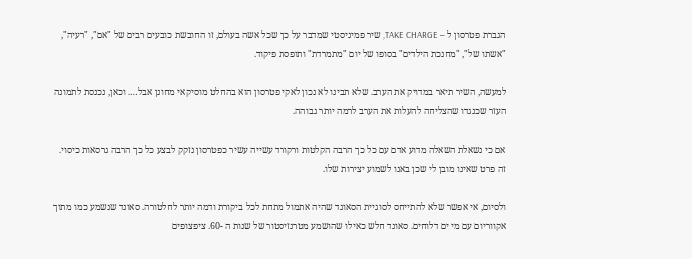הגברת פטרסון ל – TAKE CHARGE, שיר פמיניסטי שמדבר על כך שכל אשה בעולם, זו החובשת כובעים רבים של "אם", "רעיה", "אשתו של", "מחנכת הילדים" בסופו של יום "מתמרדת" ותופסת פיקוד.

למעשה, השיר תיאר במדויק את הערב. שלא תבינו לא נכון לאקי פטרסון הוא בהחלט מוסיקאי מחונן אבל…. וכאן, נכנסת לתמונה העזר שכנגדו שהצליחה להעלות את הערב לרמה יותר גבוהה.

אם כי נשאלת השאלה מדוע אדם עם כל כך הרבה הקלטות ורקורד עשייה עשיר כפטרסון נזקק לבצע כל כך הרבה גרסאות כיסוי. זה פרט שאינו מובן לי שכן באנו לשמוע יצירות שלו.

ולסיום, אי אפשר שלא להתייחס לסוגיית הסאונד שהיה אתמול מתחת לכל ביקורת ודמה יותר לחלטורה. סאונד שנשמע כמו מתוך אקווריום עם מי ים דלוחים. סאונד חלש כאילו שהושמע מטרנזיסטור של שנות ה -60. ציפצופים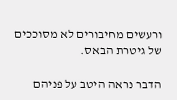ורעשים מחיבורים לא מסוככים של גיטרת הבאס.

הדבר נראה היטב על פניהם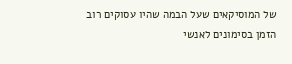של המוסיקאים שעל הבמה שהיו עסוקים רוב הזמן בסימונים לאנשי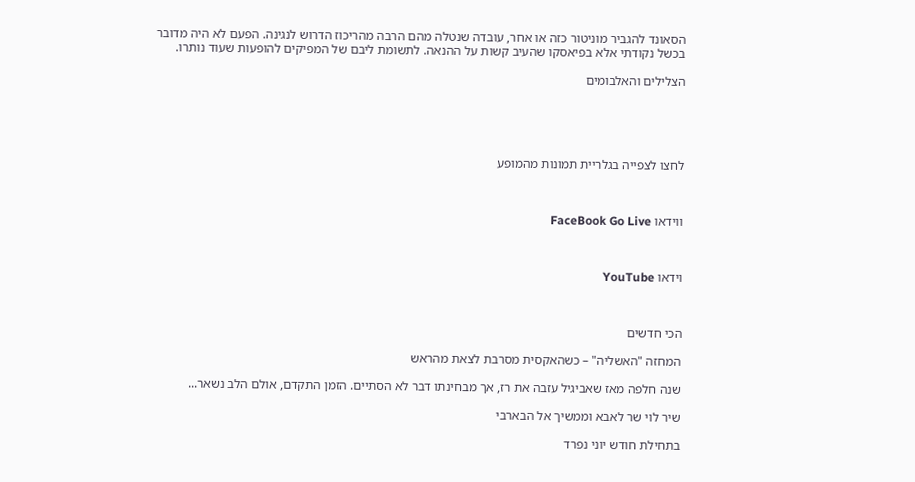הסאונד להגביר מוניטור כזה או אחר, עובדה שנטלה מהם הרבה מהריכוז הדרוש לנגינה. הפעם לא היה מדובר בכשל נקודתי אלא בפיאסקו שהעיב קשות על ההנאה. לתשומת ליבם של המפיקים להופעות שעוד נותרו.

הצלילים והאלבומים





לחצו לצפייה בגלריית תמונות מהמופע



ווידאו FaceBook Go Live



וידאו YouTube



הכי חדשים

המחזה "האשליה" – כשהאקסית מסרבת לצאת מהראש

שנה חלפה מאז שאביגיל עזבה את רז, אך מבחינתו דבר לא הסתיים. הזמן התקדם, אולם הלב נשאר...

שיר לוי שר לאבא וממשיך אל הבארבי

בתחילת חודש יוני נפרד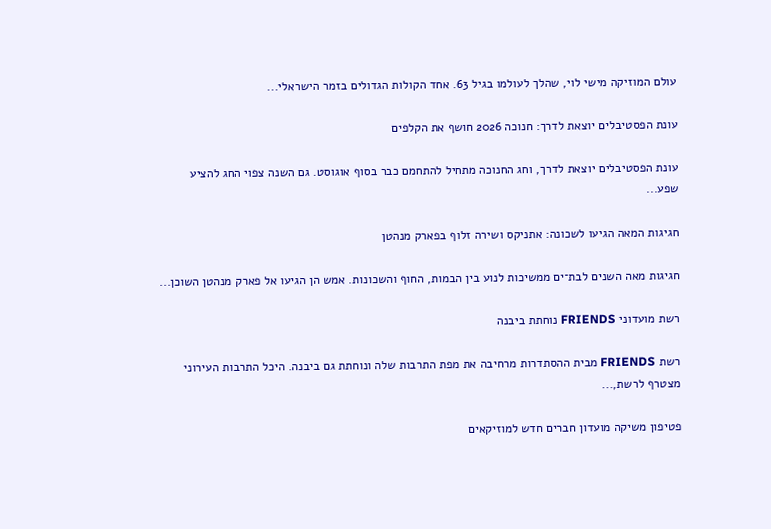עולם המוזיקה מישי לוי, שהלך לעולמו בגיל 63. אחד הקולות הגדולים בזמר הישראלי...

עונת הפסטיבלים יוצאת לדרך: חנוכה 2026 חושף את הקלפים

עונת הפסטיבלים יוצאת לדרך, וחג החנוכה מתחיל להתחמם כבר בסוף אוגוסט. גם השנה צפוי החג להציע שפע...

חגיגות המאה הגיעו לשכונה: אתניקס ושירה זלוף בפארק מנהטן

חגיגות מאה השנים לבת־ים ממשיכות לנוע בין הבמות, החוף והשכונות. אמש הן הגיעו אל פארק מנהטן השוכן...

רשת מועדוני FRIENDS נוחתת ביבנה

רשת FRIENDS מבית ההסתדרות מרחיבה את מפת התרבות שלה ונוחתת גם ביבנה. היכל התרבות העירוני מצטרף לרשת,...

פטיפון משיקה מועדון חברים חדש למוזיקאים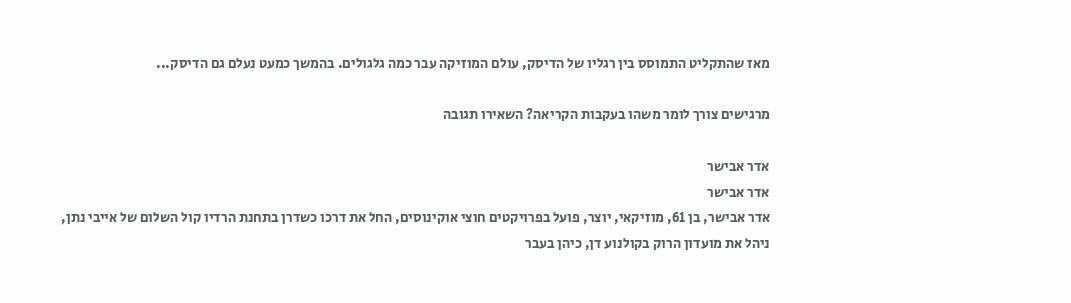מאז שהתקליט התמוסס בין רגליו של הדיסק, עולם המוזיקה עבר כמה גלגולים. בהמשך כמעט נעלם גם הדיסק...

מרגישים צורך לומר משהו בעקבות הקריאה? השאירו תגובה

אדר אבישר
אדר אבישר
אדר אבישר, בן 61, מוזיקאי, יוצר, פועל בפרויקטים חוצי אוקינוסים, החל את דרכו כשדרן בתחנת הרדיו קול השלום של אייבי נתן, ניהל את מועדון הרוק בקולנוע דן, כיהן בעבר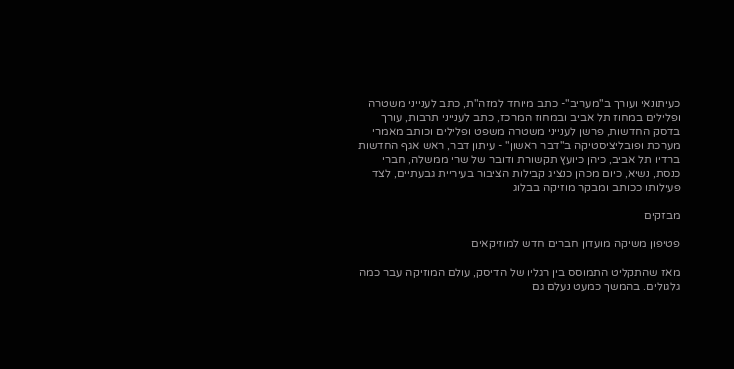כעיתונאי ועורך ב"מעריב"- כתב מיוחד למזה"ת, כתב לענייני משטרה ופלילים במחוז תל אביב ובמחוז המרכז, כתב לענייני תרבות, עורך בדסק החדשות, פרשן לענייני משטרה משפט ופלילים וכותב מאמרי מערכת ופובליציסטיקה ב"דבר ראשון" - עיתון דבר, ראש אגף החדשות ברדיו תל אביב, כיהן כיועץ תקשורת ודובר של שרי ממשלה, חברי כנסת, נשיא, כיום מכהן כנציג קבילות הציבור בעיריית גבעתיים, לצד פעילותו ככותב ומבקר מוזיקה בבלוג

מבזקים

פטיפון משיקה מועדון חברים חדש למוזיקאים

מאז שהתקליט התמוסס בין רגליו של הדיסק, עולם המוזיקה עבר כמה גלגולים. בהמשך כמעט נעלם גם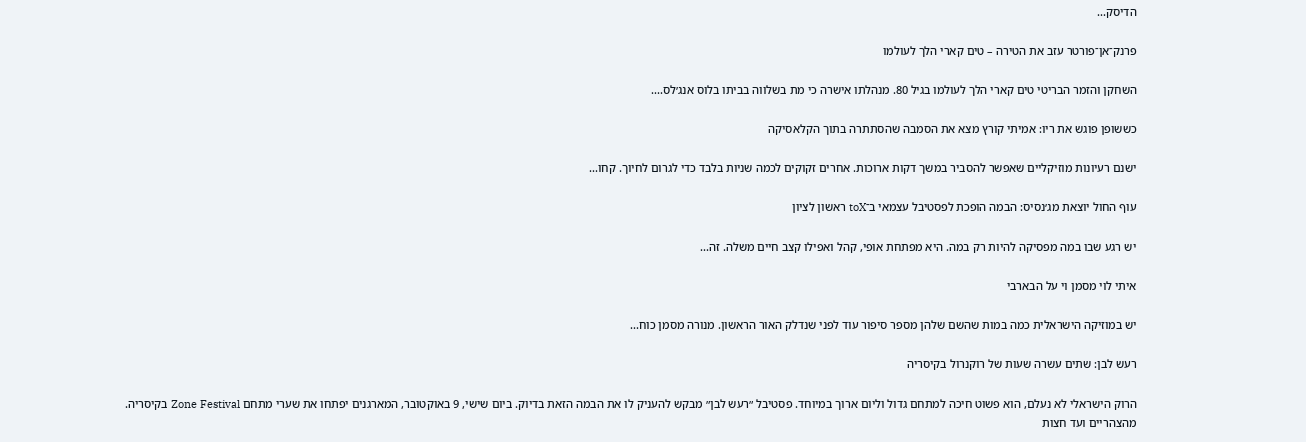הדיסק...

פרנק־אן־פורטר עזב את הטירה – טים קארי הלך לעולמו

השחקן והזמר הבריטי טים קארי הלך לעולמו בגיל 80. מנהלתו אישרה כי מת בשלווה בביתו בלוס אנג׳לס....

כששופן פוגש את ריו: אמיתי קורץ מצא את הסמבה שהסתתרה בתוך הקלאסיקה

ישנם רעיונות מוזיקליים שאפשר להסביר במשך דקות ארוכות. אחרים זקוקים לכמה שניות בלבד כדי לגרום לחיוך. קחו...

עוף החול יוצאת מג׳נסיס: הבמה הופכת לפסטיבל עצמאי ב־toX ראשון לציון

יש רגע שבו במה מפסיקה להיות רק במה. היא מפתחת אופי, קהל ואפילו קצב חיים משלה. זה...

איתי לוי מסמן וי על הבארבי

יש במוזיקה הישראלית כמה במות שהשם שלהן מספר סיפור עוד לפני שנדלק האור הראשון. מנורה מסמן כוח...

רעש לבן: שתים עשרה שעות של רוקנרול בקיסריה

הרוק הישראלי לא נעלם, הוא פשוט חיכה למתחם גדול וליום ארוך במיוחד. פסטיבל ״רעש לבן״ מבקש להעניק לו את הבמה הזאת בדיוק. ביום שישי, 9 באוקטובר, המארגנים יפתחו את שערי מתחם Zone Festival בקיסריה. מהצהריים ועד חצות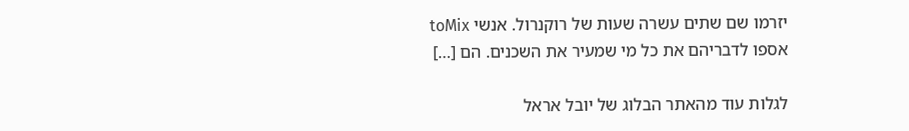יזרמו שם שתים עשרה שעות של רוקנרול. אנשי toMix אספו לדבריהם את כל מי שמעיר את השכנים. הם […]

לגלות עוד מהאתר הבלוג של יובל אראל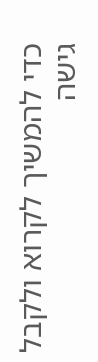כדי להמשיך לקרוא ולקבל גישה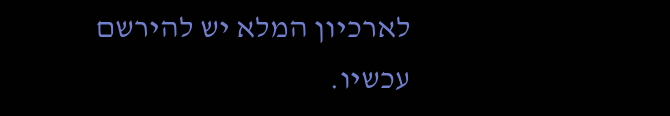לארכיון המלא יש להירשם עכשיו.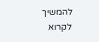להמשיך לקרוא